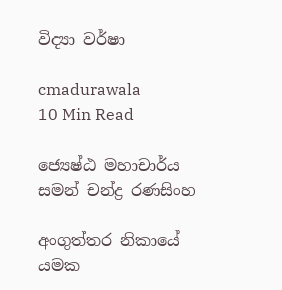විද්‍යා වර්ෂා

cmadurawala
10 Min Read

ජ්‍යෙෂ්ඨ මහාචාර්ය සමන් චන්ද්‍ර රණසිංහ

අංගුත්තර නිකායේ යමක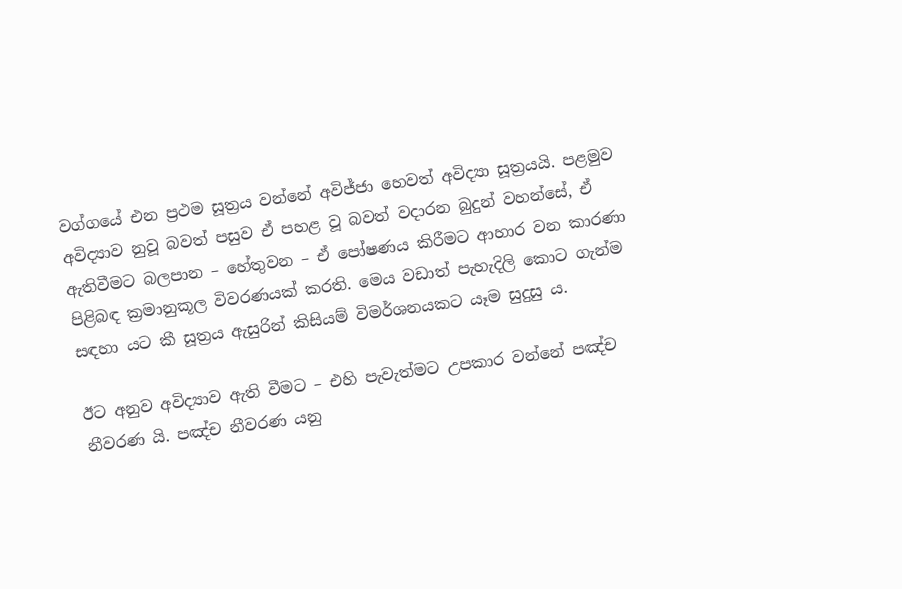වග්ගයේ එන ප්‍රථම සූත්‍රය වන්නේ අවිජ්ජා හෙවත් අවිද්‍යා සූත්‍රයයි. පළමුව අවිද්‍යාව නුවූ බවත් පසුව ඒ පහළ වූ බවත් වදාරන බුදුන් වහන්සේ, ඒ ඇතිවීමට බලපාන – හේතුවන – ඒ පෝෂණය කිරීමට ආහාර වන කාරණා පිළිබඳ ක්‍රමානුකූල විවරණයක් කරති. මෙය වඩාත් පැහැදිලි කොට ගැන්ම සඳහා යට කී සූත්‍රය ඇසුරින් කිසියම් විමර්ශනයකට යෑම සුදුසු ය.

ඊට අනුව අවිද්‍යාව ඇති වීමට – එහි පැවැත්මට උපකාර වන්නේ පඤ්ච නීවරණ යි. පඤ්ච නීවරණ යනු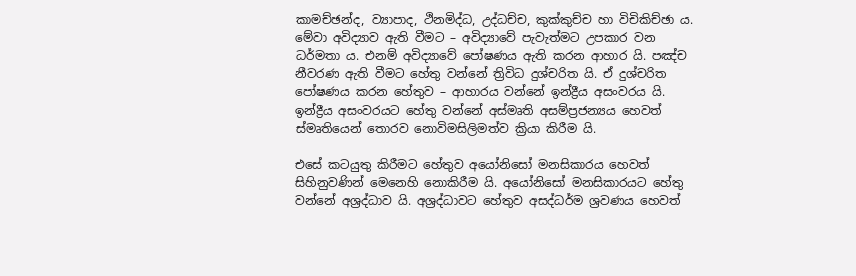කාමච්ඡන්ද, ව්‍යාපාද, ථිනමිද්ධ, උද්ධච්ච, කුක්කුච්ච හා විචිකිච්ඡා ය. මේවා අවිද්‍යාව ඇති වීමට – අවිද්‍යාවේ පැවැත්මට උපකාර වන ධර්මතා ය. එනම් අවිද්‍යාවේ පෝෂණය ඇති කරන ආහාර යි. පඤ්ච නීවරණ ඇති වීමට හේතු වන්නේ ත්‍රිවිධ දුශ්චරිත යි. ඒ දුශ්චරිත පෝෂණය කරන හේතුව – ආහාරය වන්නේ ඉන්ද්‍රීය අසංවරය යි. ඉන්ද්‍රීය අසංවරයට හේතු වන්නේ අස්මෘති අසම්ප්‍රජන්‍යය හෙවත් ස්මෘතියෙන් තොරව නොවිමසිලිමත්ව ක්‍රියා කිරීම යි.

එසේ කටයුතු කිරීමට හේතුව අයෝනිසෝ මනසිකාරය හෙවත් සිහිනුවණින් මෙනෙහි නොකිරීම යි. අයෝනිසෝ මනසිකාරයට හේතු වන්නේ අශ්‍රද්ධාව යි. අශ්‍රද්ධාවට හේතුව අසද්ධර්ම ශ්‍රවණය හෙවත්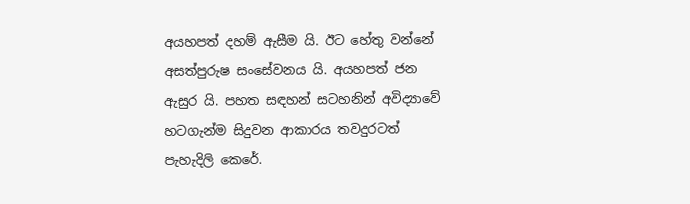අයහපත් දහම් ඇසීම යි. ඊට හේතු වන්නේ අසත්පුරුෂ සංසේවනය යි. අයහපත් ජන ඇසුර යි. පහත සඳහන් සටහනින් අවිද්‍යාවේ හටගැන්ම සිදුවන ආකාරය තවදුරටත් පැහැදිලි කෙරේ.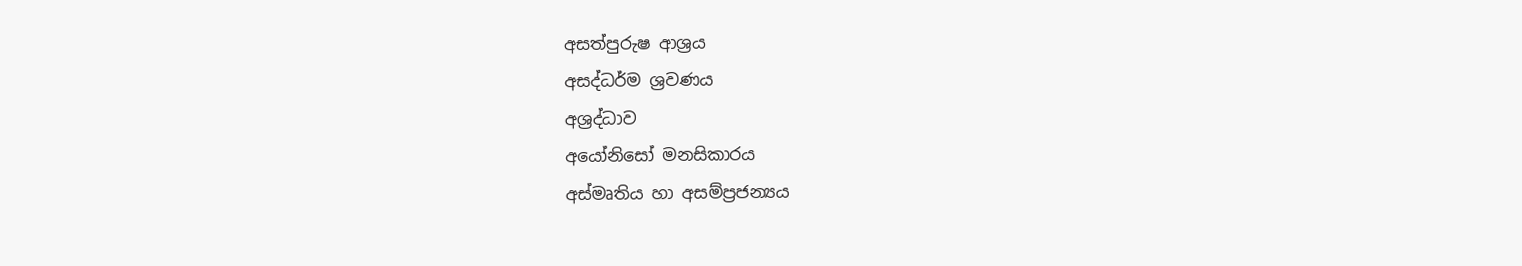අසත්පුරුෂ ආශ්‍රය
අසද්ධර්ම ශ්‍රවණය
අශ්‍රද්ධාව
අයෝනිසෝ මනසිකාරය
අස්මෘතිය හා අසම්ප්‍රජන්‍යය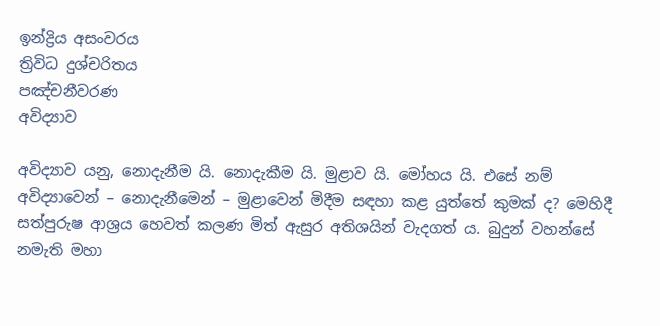ඉන්ද්‍රිය අසංවරය
ත්‍රිවිධ දුශ්චරිතය
පඤ්චනීවරණ
අවිද්‍යාව

අවිද්‍යාව යනු, නොදැනීම යි. නොදැකීම යි. මුළාව යි. මෝහය යි. එසේ නම් අවිද්‍යාවෙන් – නොදැනීමෙන් – මුළාවෙන් මිදීම සඳහා කළ යුත්තේ කුමක් ද? මෙහිදී සත්පුරුෂ ආශ්‍රය හෙවත් කලණ මිත් ඇසුර අතිශයින් වැදගත් ය. බුදුන් වහන්සේ නමැති මහා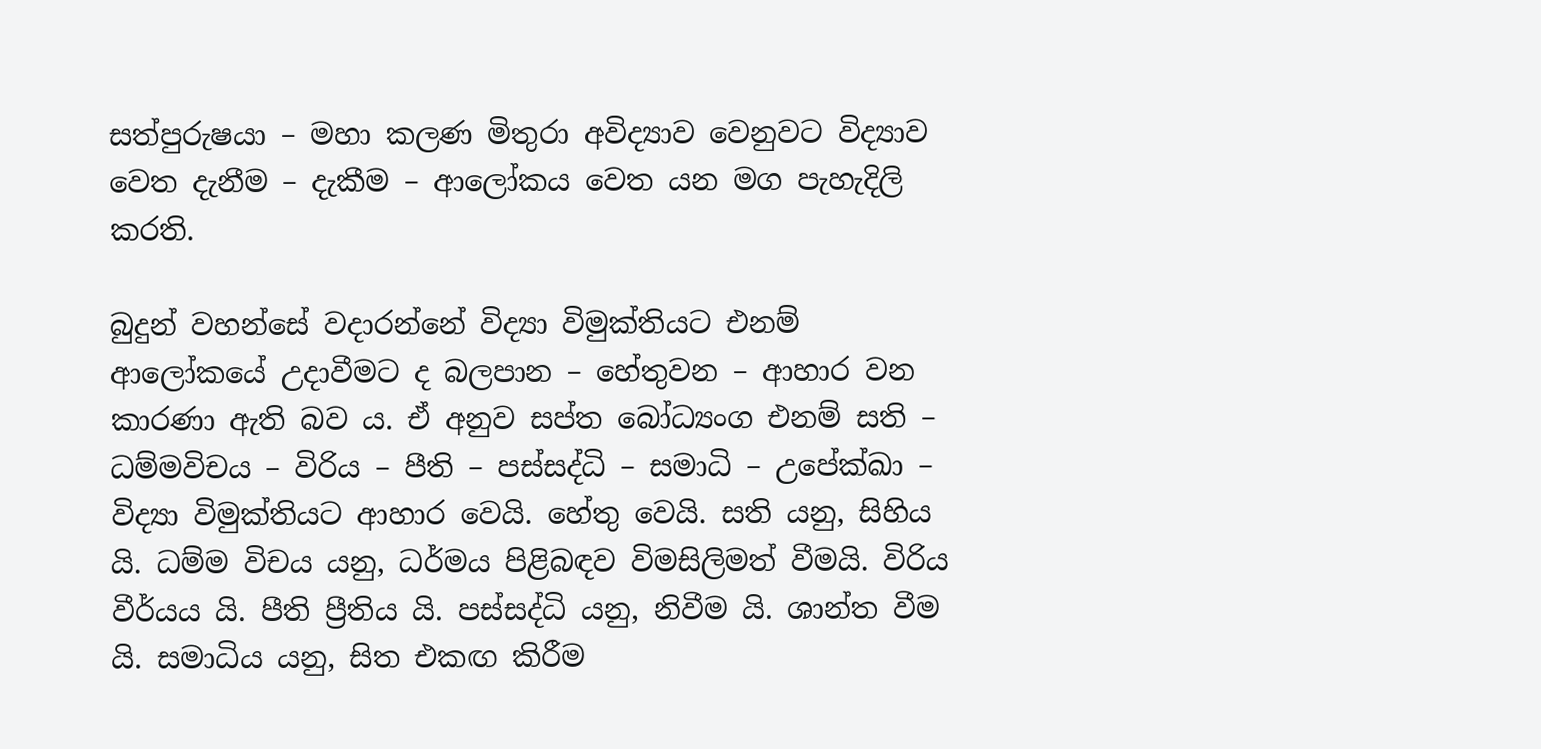සත්පුරුෂයා – මහා කලණ මිතුරා අවිද්‍යාව වෙනුවට විද්‍යාව වෙත දැනීම – දැකීම – ආලෝකය වෙත යන මග පැහැදිලි කරති.

බුදුන් වහන්සේ වදාරන්නේ විද්‍යා විමුක්තියට එනම් ආලෝකයේ උදාවීමට ද බලපාන – හේතුවන – ආහාර වන කාරණා ඇති බව ය. ඒ අනුව සප්ත බෝධ්‍යංග එනම් සති – ධම්මවිචය – විරිය – පීති – පස්සද්ධි – සමාධි – උපේක්ඛා – විද්‍යා විමුක්තියට ආහාර වෙයි. හේතු වෙයි. සති යනු, සිහිය යි. ධම්ම විචය යනු, ධර්මය පිළිබඳව විමසිලිමත් වීමයි. විරිය වීර්යය යි. පීති ප්‍රීතිය යි. පස්සද්ධි යනු, නිවීම යි. ශාන්ත වීම යි. සමාධිය යනු, සිත එකඟ කිරීම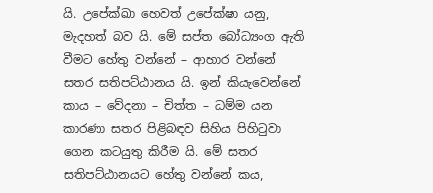යි. උපේක්ඛා හෙවත් උපේක්ෂා යනු, මැදහත් බව යි. මේ සප්ත බෝධ්‍යංග ඇති වීමට හේතු වන්නේ – ආහාර වන්නේ සතර සතිපට්ඨානය යි. ඉන් කියැවෙන්නේ කාය – වේදනා – චිත්ත – ධම්ම යන කාරණා සතර පිළිබඳව සිහිය පිහිටුවා ගෙන කටයුතු කිරීම යි. මේ සතර සතිපට්ඨානයට හේතු වන්නේ කය,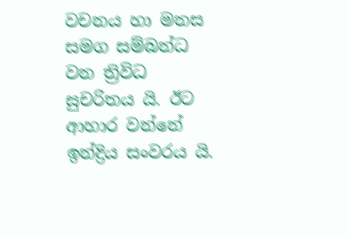වචනය හා මනස සමග සම්බන්ධ වන ත්‍රිවිධ සුචරිතය යි. ඊට ආහාර වන්නේ ඉන්ද්‍රිය සංවරය යි.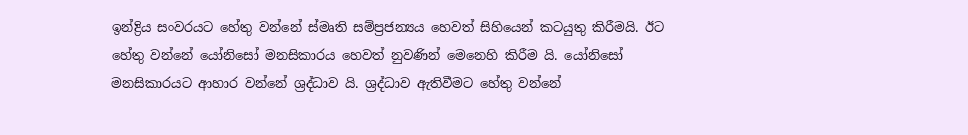ඉන්ද්‍රිය සංවරයට හේතු වන්නේ ස්මෘති සම්ප්‍රජන්‍යය හෙවත් සිහියෙන් කටයුතු කිරීමයි. ඊට හේතු වන්නේ යෝනිසෝ මනසිකාරය හෙවත් නුවණින් මෙනෙහි කිරීම යි. යෝනිසෝ මනසිකාරයට ආහාර වන්නේ ශ්‍රද්ධාව යි. ශ්‍රද්ධාව ඇතිවීමට හේතු වන්නේ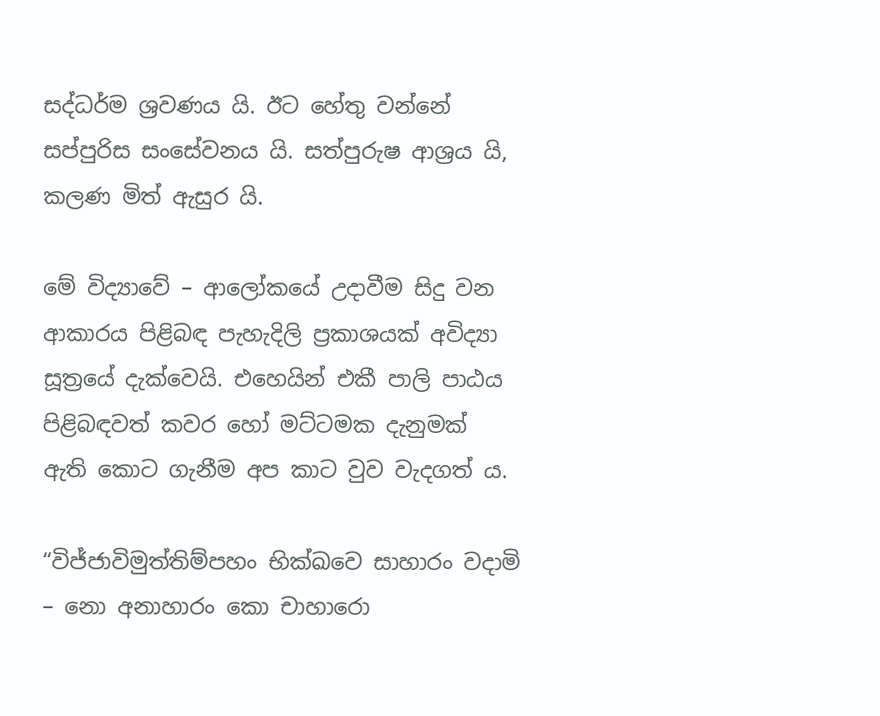සද්ධර්ම ශ්‍රවණය යි. ඊට හේතු වන්නේ සප්පුරිස සංසේවනය යි. සත්පුරුෂ ආශ්‍රය යි, කලණ මිත් ඇසුර යි.

මේ විද්‍යාවේ – ආලෝකයේ උදාවීම සිදු වන ආකාරය පිළිබඳ පැහැදිලි ප්‍රකාශයක් අවිද්‍යා සූත්‍රයේ දැක්වෙයි. එහෙයින් එකී පාලි පාඨය පිළිබඳවත් කවර හෝ මට්ටමක දැනුමක් ඇති කොට ගැනීම අප කාට වුව වැදගත් ය.

“විජ්ජාවිමුත්තිම්පහං භික්ඛවෙ සාහාරං වදාමි – නො අනාහාරං කො චාහාරො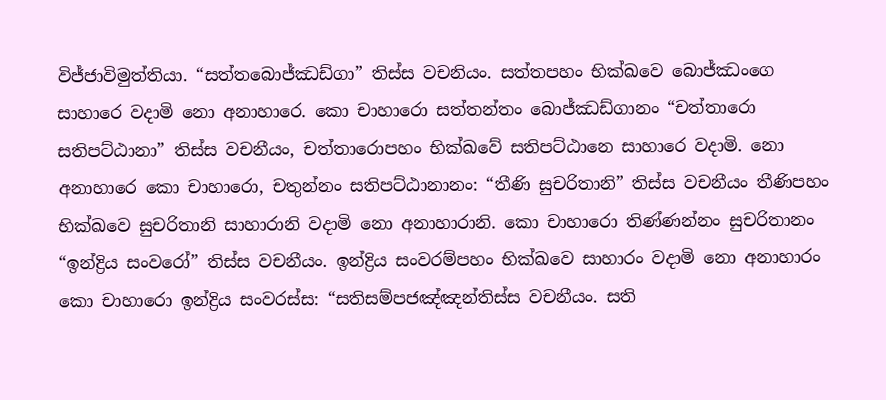විජ්ජාවිමුත්තියා. “සත්තබොජ්ඣඩ්ගා” තිස්ස වචනියං. සත්තපහං භික්ඛවෙ බොජ්ඣංගෙ සාහාරෙ වදාමි නො අනාහාරෙ. කො චාහාරො සත්තන්තං බොජ්ඣඩ්ගානං “චත්තාරො සතිපට්ඨානා” තිස්ස වචනීයං, චත්තාරොපහං භික්ඛවේ සතිපට්ඨානෙ සාහාරෙ වදාමි. නො අනාහාරෙ කො චාහාරො, චතුන්නං සතිපට්ඨානානං: “තීණි සුචරිතානි” තිස්ස වචනීයං තීණිපහං භික්ඛවෙ සුචරිතානි සාහාරානි වදාමි නො අනාහාරානි. කො චාහාරො තිණ්ණන්නං සුචරිතානං “ඉන්ද්‍රිය සංවරෝ” තිස්ස වචනීයං. ඉන්ද්‍රිය සංවරම්පහං භික්ඛවෙ සාහාරං වදාමි නො අනාහාරං කො චාහාරො ඉන්ද්‍රිය සංවරස්ස: “සතිසම්පජඤ්ඤන්තිස්ස වචනීයං. සති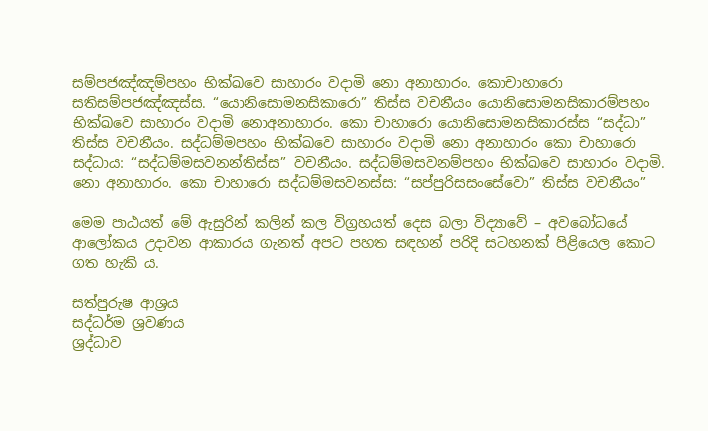සම්පජඤ්ඤම්පහං භික්ඛවෙ සාහාරං වදාමි නො අනාහාරං. කොචාහාරො සතිසම්පජඤ්ඤස්ස. “යොනිසොමනසිකාරො” තිස්ස වචනීයං යොනිසොමනසිකාරම්පහං භික්ඛවෙ සාහාරං වදාමි නොඅනාහාරං. කො චාහාරො යොනිසොමනසිකාරස්ස “සද්ධා” තිස්ස වචනීයං. සද්ධම්මපහං භික්ඛවෙ සාහාරං වදාමි නො අනාහාරං කො චාහාරො සද්ධාය: “සද්ධම්මසවනන්තිස්ස” වචනීයං. සද්ධම්මසවනම්පහං භික්ඛවෙ සාහාරං වදාමි. නො අනාහාරං. කො චාහාරො සද්ධම්මසවනස්ස: “සප්පුරිසසංසේවො” තිස්ස වචනීයං”

මෙම පාඨයත් මේ ඇසුරින් කලින් කල විග්‍රහයත් දෙස බලා විද්‍යාවේ – අවබෝධයේ ආලෝකය උදාවන ආකාරය ගැනත් අපට පහත සඳහන් පරිදි සටහනක් පිළියෙල කොට ගත හැකි ය.

සත්පුරුෂ ආශ්‍රය
සද්ධර්ම ශ්‍රවණය
ශ්‍රද්ධාව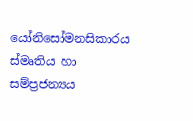යෝනිසෝමනසිකාරය
ස්මෘතිය හා සම්ප්‍රජන්‍යය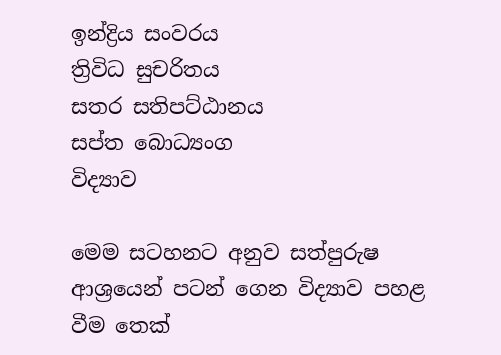ඉන්ද්‍රිය සංවරය
ත්‍රිවිධ සුචරිතය
සතර සතිපට්ඨානය
සප්ත බොධ්‍යංග
විද්‍යාව

මෙම සටහනට අනුව සත්පුරුෂ ආශ්‍රයෙන් පටන් ගෙන විද්‍යාව පහළ වීම තෙක්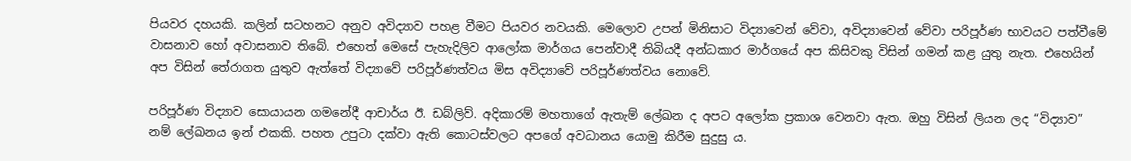පියවර දහයකි. කලින් සටහනට අනුව අවිද්‍යාව පහළ වීමට පියවර නවයකි. මෙලොව උපන් මිනිසාට විද්‍යාවෙන් වේවා, අවිද්‍යාවෙන් වේවා පරිපූර්ණ භාවයට පත්වීමේ වාසනාව හෝ අවාසනාව තිබේ. එහෙත් මෙසේ පැහැදිලිව ආලෝක මාර්ගය පෙන්වාදී තිබියදී අන්ධකාර මාර්ගයේ අප කිසිවකු විසින් ගමන් කළ යුතු නැත. එහෙයින් අප විසින් තේරාගත යුතුව ඇත්තේ විද්‍යාවේ පරිපූර්ණත්වය මිස අවිද්‍යාවේ පරිපූර්ණත්වය නොවේ.

පරිපූර්ණ විද්‍යාව සොයායන ගමනේදී ආචාර්ය ඊ. ඩබ්ලිව්. අදිකාරම් මහතාගේ ඇතැම් ලේඛන ද අපට අලෝක ප්‍රකාශ වෙනවා ඇත. ඔහු විසින් ලියන ලද “විද්‍යාව” නම් ලේඛනය ඉන් එකකි. පහත උපුටා දක්වා ඇති කොටස්වලට අපගේ අවධානය යොමු කිරීම සුදුසු ය.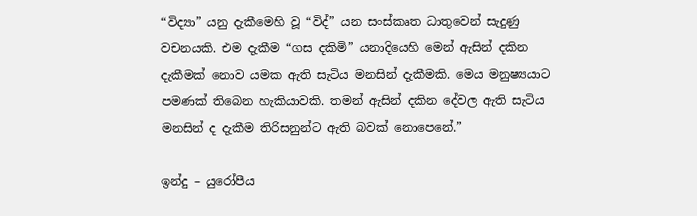“විද්‍යා” යනු දැකීමෙහි වූ “විද්” යන සංස්කෘත ධාතුවෙන් සැදුණු වචනයකි. එම දැකීම “ගස දකිමි” යනාදියෙහි මෙන් ඇසින් දකින දැකීමක් නොව යමක ඇති සැටිය මනසින් දැකීමකි. මෙය මනුෂ්‍යයාට පමණක් තිබෙන හැකියාවකි. තමන් ඇසින් දකින දේවල ඇති සැටිය මනසින් ද දැකීම තිරිසනුන්ට ඇති බවක් නොපෙනේ.”

ඉන්දු – යුරෝපීය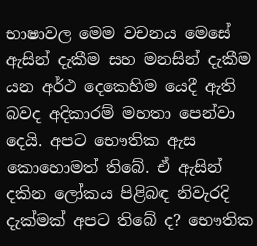භාෂාවල මෙම වචනය මෙසේ ඇසින් දැකීම සහ මනසින් දැකීම යන අර්ථ දෙකෙහිම යෙදී ඇති බවද අදිකාරම් මහතා පෙන්වා දෙයි. අපට භෞතික ඇස කොහොමත් තිබේ. ඒ ඇසින් දකින ලෝකය පිළිබඳ නිවැරදි දැක්මක් අපට තිබේ ද? භෞතික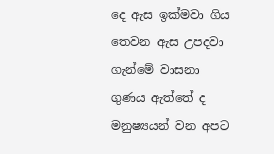දෙ ඇස ඉක්මවා ගිය තෙවන ඇස උපදවා ගැන්මේ වාසනා ගුණය ඇත්තේ ද මනුෂ්‍යයන් වන අපට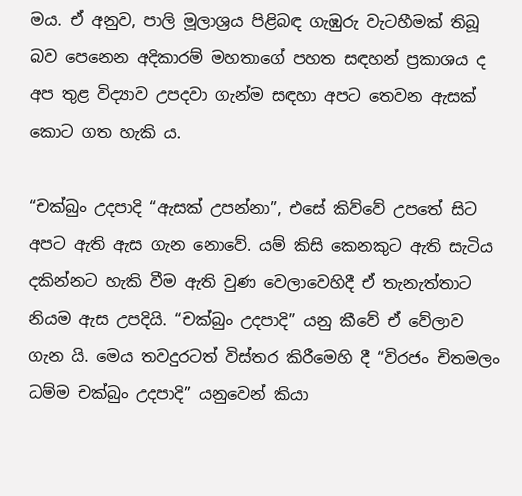මය. ඒ අනුව, පාලි මූලාශ්‍රය පිළිබඳ ගැඹුරු වැටහීමක් තිබූ බව පෙනෙන අදිකාරම් මහතාගේ පහත සඳහන් ප්‍රකාශය ද අප තුළ විද්‍යාව උපදවා ගැන්ම සඳහා අපට තෙවන ඇසක් කොට ගත හැකි ය.

“චක්බුං උදපාදි “ඇසක් උපන්නා”, එසේ කිව්වේ උපතේ සිට අපට ඇති ඇස ගැන නොවේ. යම් කිසි කෙනකුට ඇති සැටිය දකින්නට හැකි වීම ඇති වුණ වෙලාවෙහිදී ඒ තැනැත්තාට නියම ඇස උපදියි. “චක්බුං උදපාදි” යනු කීවේ ඒ වේලාව ගැන යි. මෙය තවදුරටත් විස්තර කිරීමෙහි දී “විරජං චිතමලං ධම්ම චක්බුං උදපාදි” යනුවෙන් කියා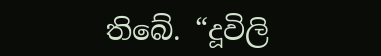තිබේ. “දූවිලි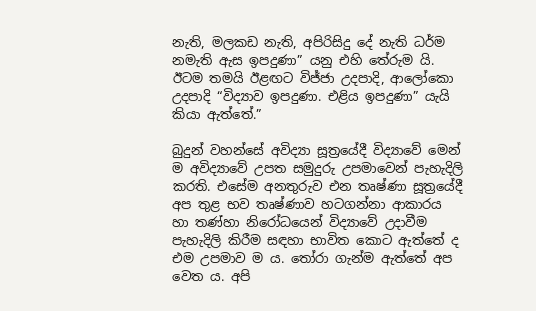නැති, මලකඩ නැති, අපිරිසිදු දේ නැති ධර්ම නමැති ඇස ඉපදුණා” යනු එහි තේරුම යි. ඊටම තමයි ඊළඟට විජ්ජා උදපාදි, ආලෝකො උදපාදි “විද්‍යාව ඉපදුණා. එළිය ඉපදුණා” යැයි කියා ඇත්තේ.”

බුදුන් වහන්සේ අවිද්‍යා සූත්‍රයේදී විද්‍යාවේ මෙන් ම අවිද්‍යාවේ උපත සමුදුරු උපමාවෙන් පැහැදිලි කරති. එසේම අනතුරුව එන තෘෂ්ණා සූත්‍රයේදී අප තුළ භව තෘෂ්ණාව හටගන්නා ආකාරය හා තණ්හා නිරෝධයෙන් විද්‍යාවේ උදාවීම පැහැදිලි කිරීම සඳහා භාවිත කොට ඇත්තේ ද එම උපමාව ම ය. තෝරා ගැන්ම ඇත්තේ අප වෙත ය. අපි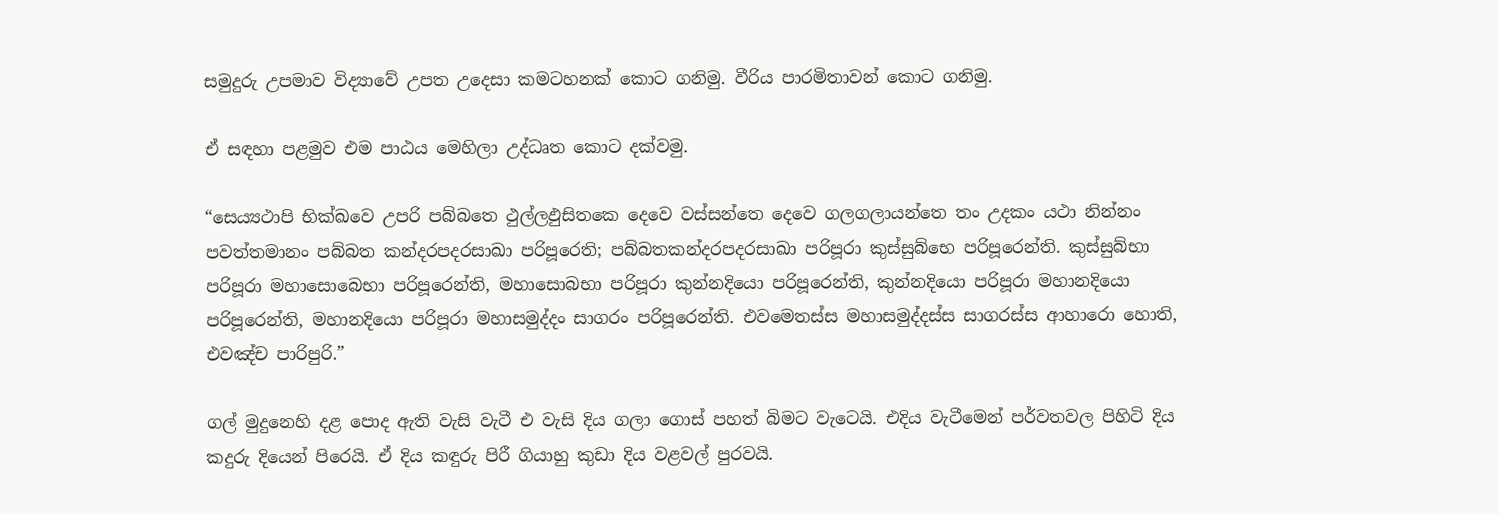සමුදුරු උපමාව විද්‍යාවේ උපත උදෙසා කමටහනක් කොට ගනිමු. වීරිය පාරමිතාවන් කොට ගනිමු.

ඒ සඳහා පළමුව එම පාඨය මෙහිලා උද්ධෘත කොට දක්වමු.

“සෙය්‍යථාපි භික්ඛවෙ උපරි පබ්බතෙ ථුල්ලඵුසිතකෙ දෙවෙ වස්සන්තෙ දෙවෙ ගලගලායන්තෙ තං උදකං යථා නින්නං පවත්තමානං පබ්බත කන්දරපදරසාඛා පරිපූරෙති; පබ්බතකන්දරපදරසාඛා පරිපූරා කුස්සුබ්භෙ පරිපූරෙන්ති. කුස්සුබ්භා පරිපූරා මහාසොබෙභා පරිපූරෙන්ති, මහාසොබභා පරිපූරා කුන්නදියො පරිපූරෙන්ති, කුන්නදියො පරිපූරා මහානදියො පරිපූරෙන්ති, මහානදියො පරිපූරා මහාසමුද්දං සාගරං පරිපූරෙන්ති. එවමෙතස්ස මහාසමුද්දස්ස සාගරස්ස ආහාරො හොති, එවඤ්ච පාරිපුරි.”

ගල් මුදුනෙහි දළ පොද ඇති වැසි වැටී එ වැසි දිය ගලා ගොස් පහත් බිමට වැටෙයි. එදිය වැටීමෙන් පර්වතවල පිහිටි දිය කදුරු දියෙන් පිරෙයි. ඒ දිය කඳුරු පිරී ගියාහු කුඩා දිය වළවල් පුරවයි.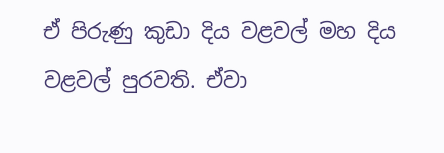ඒ පිරුණු කුඩා දිය වළවල් මහ දිය වළවල් පුරවති. ඒවා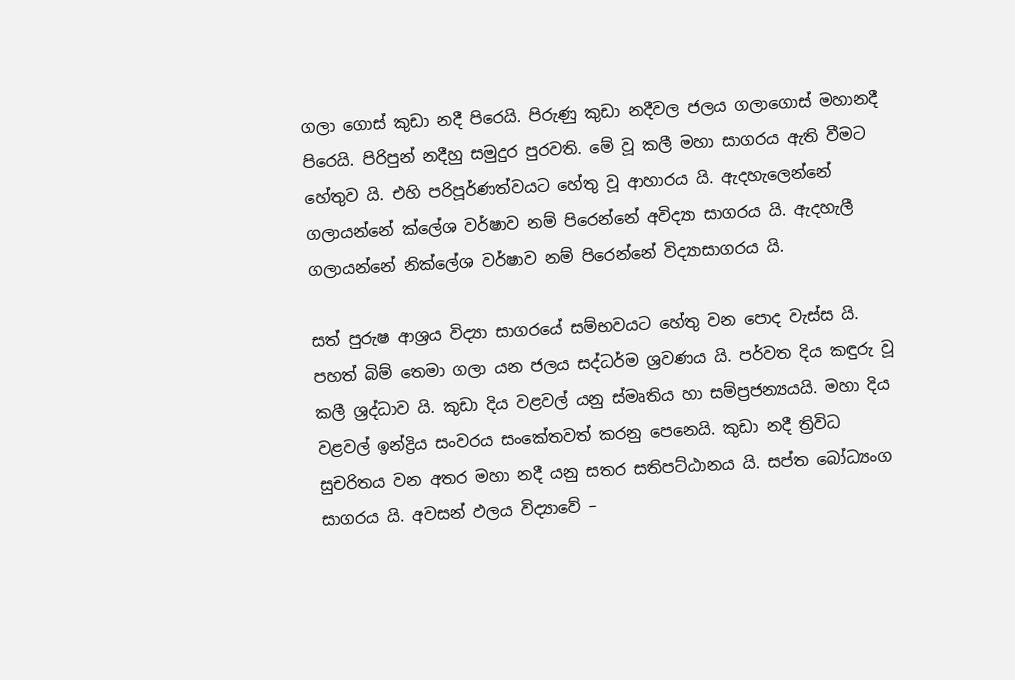ගලා ගොස් කුඩා නදී පිරෙයි. පිරුණු කුඩා නදීවල ජලය ගලාගොස් මහානදී පිරෙයි. පිරිපුන් නදීහු සමුදුර පුරවති. මේ වූ කලී මහා සාගරය ඇති වීමට හේතුව යි. එහි පරිපූර්ණත්වයට හේතු වූ ආහාරය යි. ඇදහැලෙන්නේ ගලායන්නේ ක්ලේශ වර්ෂාව නම් පිරෙන්නේ අවිද්‍යා සාගරය යි. ඇදහැලී ගලායන්නේ නික්ලේශ වර්ෂාව නම් පිරෙන්නේ විද්‍යාසාගරය යි.

සත් පුරුෂ ආශ්‍රය විද්‍යා සාගරයේ සම්භවයට හේතු වන පොද වැස්ස යි. පහත් බිම් තෙමා ගලා යන ජලය සද්ධර්ම ශ්‍රවණය යි. පර්වත දිය කඳුරු වූ කලී ශ්‍රද්ධාව යි. කුඩා දිය වළවල් යනු ස්මෘතිය හා සම්ප්‍රජන්‍යයයි. මහා දිය වළවල් ඉන්ද්‍රිය සංවරය සංකේතවත් කරනු පෙනෙයි. කුඩා නදී ත්‍රිවිධ සුචරිතය වන අතර මහා නදී යනු සතර සතිපට්ඨානය යි. සප්ත බෝධ්‍යංග සාගරය යි. අවසන් ඵලය විද්‍යාවේ –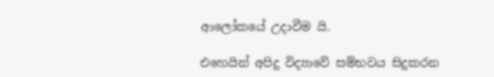ආලෝකයේ උදාවීම යි.

එහෙයින් අපිදු විද්‍යාවේ සම්භවය සිදුකරන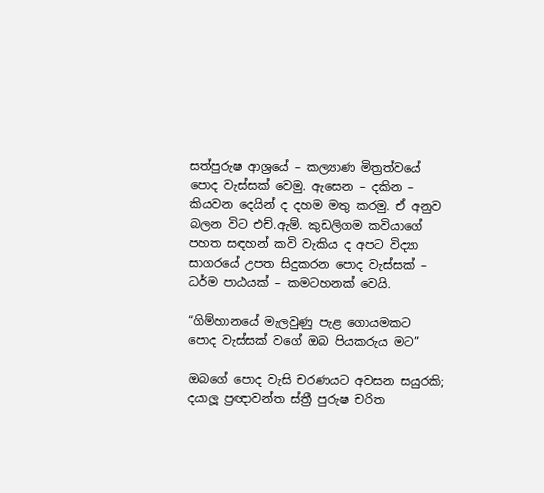සත්පුරුෂ ආශ්‍රයේ – කල්‍යාණ මිත්‍රත්වයේ පොද වැස්සක් වෙමු. ඇසෙන – දකින – කියවන දෙයින් ද දහම මතු කරමු. ඒ අනුව බලන විට එච්.ඇම්. කුඩලිගම කවියාගේ පහත සඳහන් කවි වැකිය ද අපට විද්‍යා සාගරයේ උපත සිදුකරන පොද වැස්සක් – ධර්ම පාඨයක් – කමටහනක් වෙයි.

“ගිම්හානයේ මැලවුණු පැළ ගොයමකට
පොද වැස්සක් වගේ ඔබ පියකරුය මට”

ඔබගේ පොද වැසි චරණයට අවසන සයුරකි; දයාලූ ප්‍රඥාවන්ත ස්ත්‍රී පුරුෂ චරිත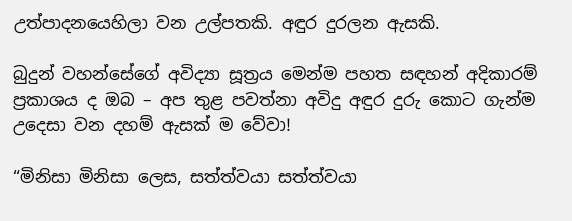උත්පාදනයෙහිලා වන උල්පතකි. අඳුර දුරලන ඇසකි.

බුදුන් වහන්සේගේ අවිද්‍යා සූත්‍රය මෙන්ම පහත සඳහන් අදිකාරම් ප්‍රකාශය ද ඔබ – අප තුළ පවත්නා අවිදු අඳුර දුරු කොට ගැන්ම උදෙසා වන දහම් ඇසක් ම වේවා!

“මිනිසා මිනිසා ලෙස, සත්ත්වයා සත්ත්වයා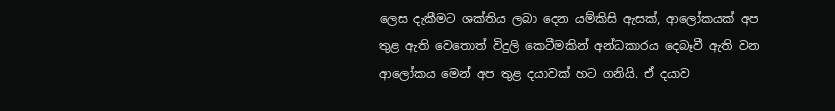ලෙස දැකීමට ශක්තිය ලබා දෙන යම්කිසි ඇසක්, ආලෝකයක් අප තුළ ඇති වෙතොත් විදුලි කෙටීමකින් අන්ධකාරය දෙබෑවී ඇති වන ආලෝකය මෙන් අප තුළ දයාවක් හට ගනියි. ඒ දයාව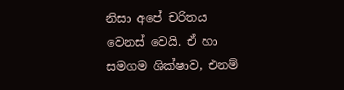නිසා අපේ චරිතය වෙනස් වෙයි. ඒ හා සමගම ශික්ෂාව, එනම්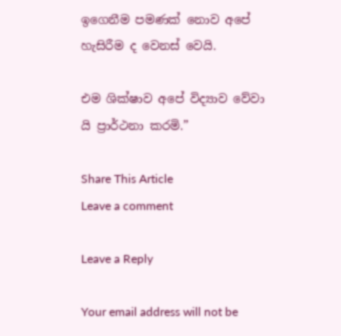ඉගෙනීම පමණක් නොව අපේ හැසිරීම ද වෙනස් වෙයි.

එම ශික්ෂාව අපේ විද්‍යාව වේවා යි ප්‍රාර්ථනා කරමි.”

Share This Article
Leave a comment

Leave a Reply

Your email address will not be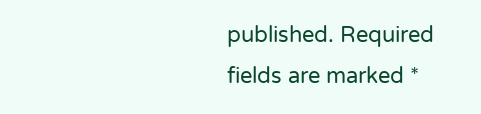published. Required fields are marked *